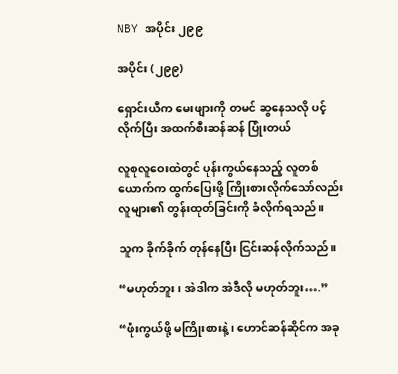NBY အပိုင်း ၂၉၉

အပိုင်း (၂၉၉)

ရှောင်းယီက မေးဖျားကို တမင် ဆွနေသလို ပင့်လိုက်ပြီး အထက်စီးဆန်ဆန် ပြုံးတယ်

လူစုလူဝေးထဲတွင် ပုန်းကွယ်နေသည့် လူတစ်ယောက်က ထွက်ပြေးဖို့ ကြိုးစားလိုက်သော်လည်း လူများ၏ တွန်းထုတ်ခြင်းကို ခံလိုက်ရသည်။

သူက ခိုက်ခိုက် တုန်နေပြီး ငြင်းဆန်လိုက်သည်။

“မဟုတ်ဘူး၊ အဲဒါက အဲဒီလို မဟုတ်ဘူး….”

“ဖုံးကွယ်ဖို့ မကြိုးစားနဲ့၊ ဟောင်ဆန်ဆိုင်က အခု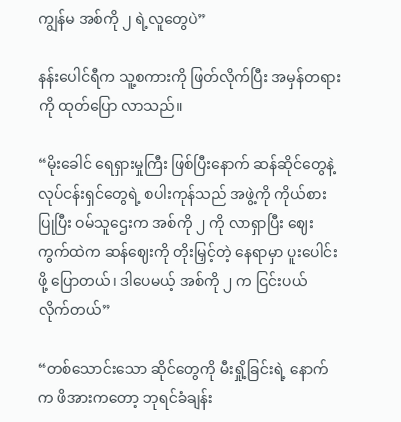ကျွန်မ အစ်ကို ၂ ရဲ့လူတွေပဲ”

နန်းပေါင်ရီက သူ့စကားကို ဖြတ်လိုက်ပြီး အမှန်တရားကို ထုတ်ပြော လာသည်။

“မိုးခေါင် ရေရှားမှုကြီး ဖြစ်ပြီးနောက် ဆန်ဆိုင်တွေနဲ့ လုပ်ငန်းရှင်တွေရဲ့ စပါးကုန်သည် အဖွဲ့ကို ကိုယ်စားပြုပြီး ဝမ်သူဌေးက အစ်ကို ၂ ကို လာရှာပြီး ဈေးကွက်ထဲက ဆန်ဈေးကို တိုးမြှင့်တဲ့ နေရာမှာ ပူးပေါင်းဖို့ ပြောတယ်၊ ဒါပေမယ့် အစ်ကို ၂ က ငြင်းပယ် လိုက်တယ်”

“တစ်သောင်းသော ဆိုင်တွေကို မီးရှို့ခြင်းရဲ့ နောက်က ဖိအားကတော့ ဘုရင်ခံချန်း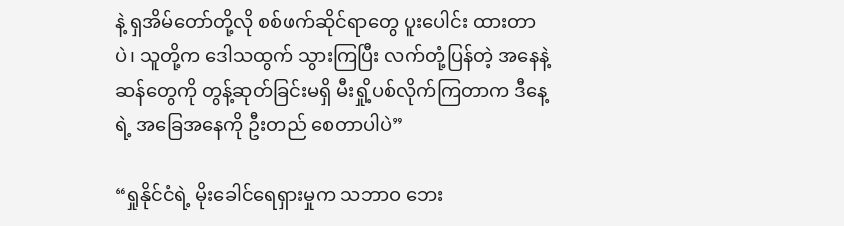နဲ့ ရှအိမ်တော်တို့လို စစ်ဖက်ဆိုင်ရာတွေ ပူးပေါင်း ထားတာပဲ၊ သူတို့က ဒေါသထွက် သွားကြပြီး လက်တုံ့ပြန်တဲ့ အနေနဲ့ ဆန်တွေကို တွန့်ဆုတ်ခြင်းမရှိ မီးရှို့ပစ်လိုက်ကြတာက ဒီနေ့ရဲ့ အခြေအနေကို ဦးတည် စေတာပါပဲ”

“ရှုနိုင်ငံရဲ့ မိုးခေါင်ရေရှားမှုက သဘာဝ ဘေး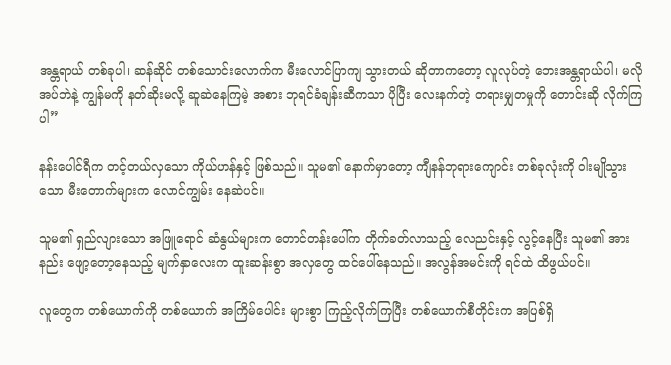အန္တရာယ် တစ်ခုပါ၊ ဆန်ဆိုင် တစ်သောင်းလောက်က မီးလောင်ပြာကျ သွားတယ် ဆိုတာကတော့ လူလုပ်တဲ့ ဘေးအန္တရာယ်ပါ၊ မလိုအပ်ဘဲနဲ့ ကျွန်မကို နတ်ဆိုးမလို့ ဆူဆဲနေကြမဲ့ အစား ဘုရင်ခံချန်းဆီကသာ ပိုပြီး လေးနက်တဲ့ တရားမျှတမှုကို တောင်းဆို လိုက်ကြပါ”

နန်းပေါင်ရီက တင့်တယ်လှသော ကိုယ်ဟန်နှင့် ဖြစ်သည်။ သူမ၏ နောက်မှာတော့ ကျီနန်ဘုရားကျောင်း တစ်ခုလုံးကို ဝါးမျိုသွားသော မီးတောက်များက လောင်ကျွမ်း နေဆဲပင်။

သူမ၏ ရှည်လျားသော အဖြူရောင် ဆံနွယ်များက တောင်တန်းပေါ်က တိုက်ခတ်လာသည့် လေညင်းနှင့် လွင့်နေပြီး သူမ၏ အားနည်း ဖျော့တော့နေသည့် မျက်နှာလေးက ထူးဆန်းစွာ အလှတွေ ထင်ပေါ်နေသည်။ အလွန်အမင်းကို ရင်ထဲ ထိဖွယ်ပင်။

လူတွေက တစ်ယောက်ကို တစ်ယောက် အကြိမ်ပေါင်း များစွာ ကြည့်လိုက်ကြပြီး တစ်ယောက်စီတိုင်းက အပြစ်ရှိ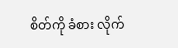စိတ်ကို ခံစား လိုက်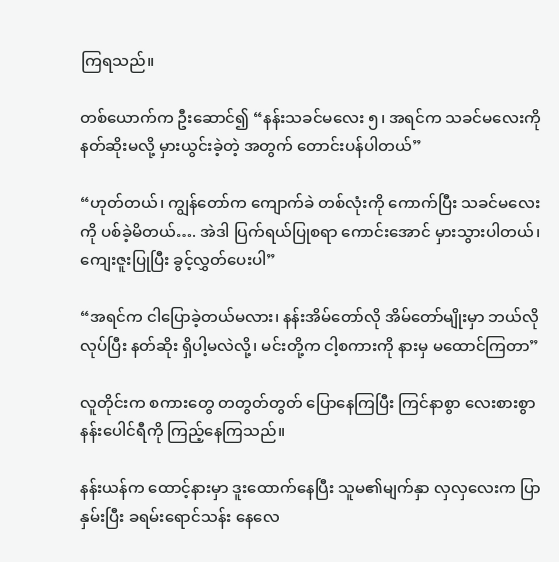ကြရသည်။

တစ်ယောက်က ဦးဆောင်၍ “နန်းသခင်မလေး ၅၊ အရင်က သခင်မလေးကို နတ်ဆိုးမလို့ မှားယွင်းခဲ့တဲ့ အတွက် တောင်းပန်ပါတယ်”

“ဟုတ်တယ်၊ ကျွန်တော်က ကျောက်ခဲ တစ်လုံးကို ကောက်ပြီး သခင်မလေးကို ပစ်ခဲ့မိတယ်…. အဲဒါ ပြက်ရယ်ပြုစရာ ကောင်းအောင် မှားသွားပါတယ်၊ ကျေးဇူးပြုပြီး ခွင့်လွှတ်ပေးပါ”

“အရင်က ငါပြောခဲ့တယ်မလား၊ နန်းအိမ်တော်လို အိမ်တော်မျိုးမှာ ဘယ်လိုလုပ်ပြီး နတ်ဆိုး ရှိပါ့မလဲလို့၊ မင်းတို့က ငါ့စကားကို နားမှ မထောင်ကြတာ”

လူတိုင်းက စကားတွေ တတွတ်တွတ် ပြောနေကြပြီး ကြင်နာစွာ လေးစားစွာ နန်းပေါင်ရီကို ကြည့်နေကြသည်။

နန်းယန်က ထောင့်နားမှာ ဒူးထောက်နေပြီး သူမ၏မျက်နှာ လှလှလေးက ပြာနှမ်းပြီး ခရမ်းရောင်သန်း နေလေ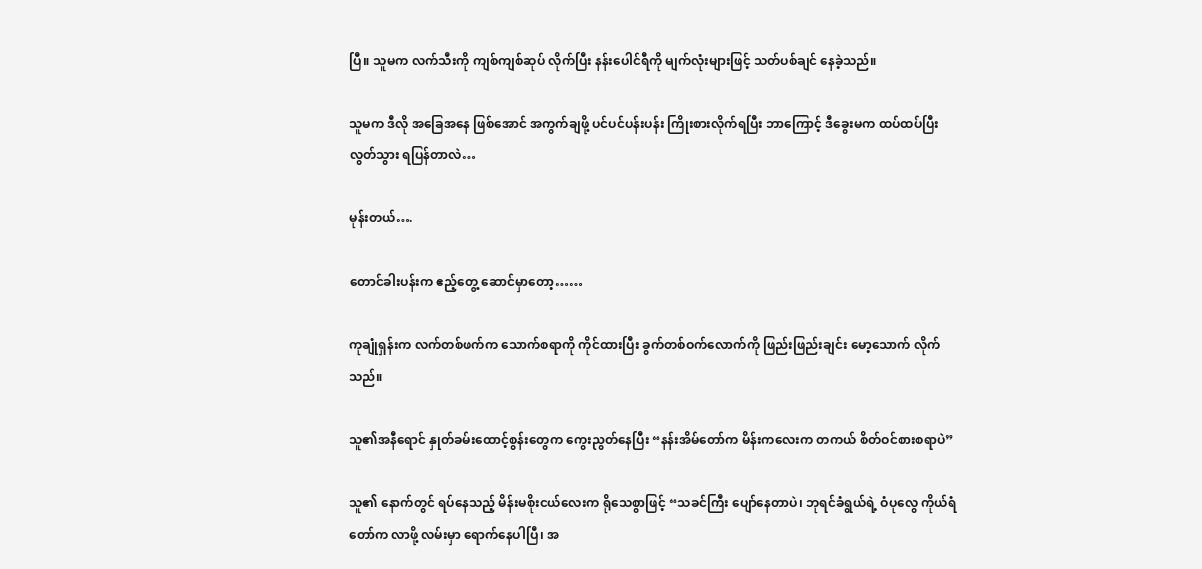ပြီ။ သူမက လက်သီးကို ကျစ်ကျစ်ဆုပ် လိုက်ပြီး နန်းပေါင်ရီကို မျက်လုံးများဖြင့် သတ်ပစ်ချင် နေခဲ့သည်။

သူမက ဒီလို အခြေအနေ ဖြစ်အောင် အကွက်ချဖို့ ပင်ပင်ပန်းပန်း ကြိုးစားလိုက်ရပြီး ဘာကြောင့် ဒီခွေးမက ထပ်ထပ်ပြီး လွတ်သွား ရပြန်တာလဲ…

မုန်းတယ်….

တောင်ခါးပန်းက ဧည့်တွေ့ ဆောင်မှာတော့……

ကုချုံရှန်းက လက်တစ်ဖက်က သောက်စရာကို ကိုင်ထားပြီး ခွက်တစ်ဝက်လောက်ကို ဖြည်းဖြည်းချင်း မော့သောက် လိုက်သည်။

သူ၏အနီရောင် နှုတ်ခမ်းထောင့်စွန်းတွေက ကွေးညွတ်နေပြီး “နန်းအိမ်တော်က မိန်းကလေးက တကယ် စိတ်ဝင်စားစရာပဲ”

သူ၏ နောက်တွင် ရပ်နေသည့် မိန်းမစိုးငယ်လေးက ရိုသေစွာဖြင့် “သခင်ကြီး ပျော်နေတာပဲ၊ ဘုရင်ခံရွယ်ရဲ့ ဝံပုလွေ ကိုယ်ရံတော်က လာဖို့ လမ်းမှာ ရောက်နေပါပြီ၊ အ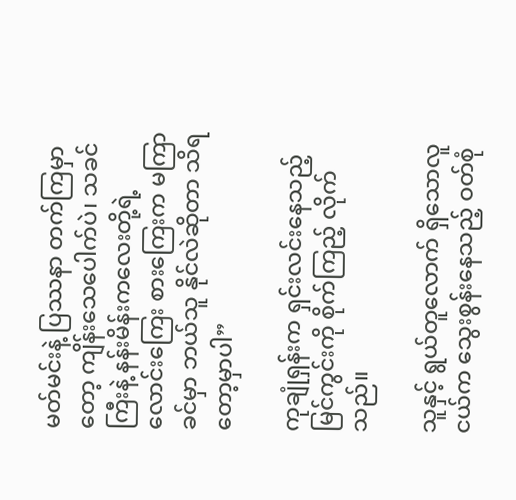မတ်မင်းနဲ့ ပြဿနာ တက်ကြမှာတော့ ကျိန်းသေပေါက်ပဲ၊ သခင်ကြီးနဲ့ နန်းမိန်းကလေးတို့ရဲ့ လောင်းကြေး စားကြေးက မကြာခင်မှာ ဘယ်သူ နိုင်လဲဆိုတာ သိရတော့မှာပါ”

ကုချုံရှန်းက ရှင်းလင်းနေသည့် မြင်ကွင်းကို စိုက်ကြည့် လိုက်သည်။

သူနှင့် ရွယ်တူလောက် ရှိသောလူငယ်က သွေးစွန်းနေသည့် ဝတ်စုံ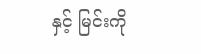နှင့် မြင်းကို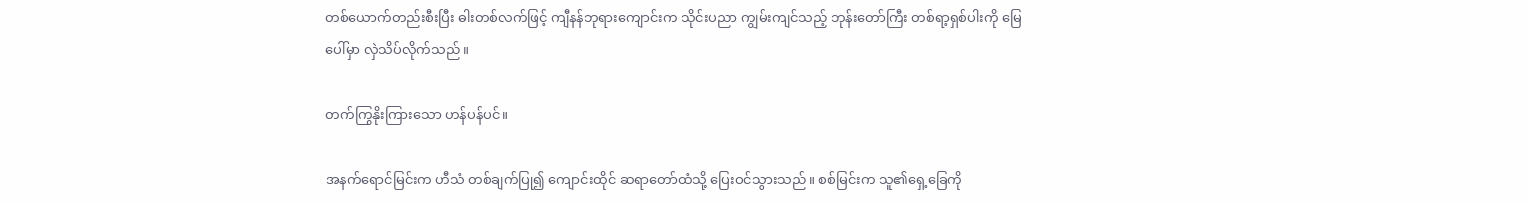တစ်ယောက်တည်းစီးပြီး ဓါးတစ်လက်ဖြင့် ကျီနန်ဘုရားကျောင်းက သိုင်းပညာ ကျွမ်းကျင်သည့် ဘုန်းတော်ကြီး တစ်ရာ့ရှစ်ပါးကို မြေပေါ်မှာ လှဲသိပ်လိုက်သည်။

တက်ကြွနိုးကြားသော ဟန်ပန်ပင်။

အနက်ရောင်မြင်းက ဟီသံ တစ်ချက်ပြု၍ ကျောင်းထိုင် ဆရာတော်ထံသို့ ပြေးဝင်သွားသည်။ စစ်မြင်းက သူ၏ရှေ့ခြေကို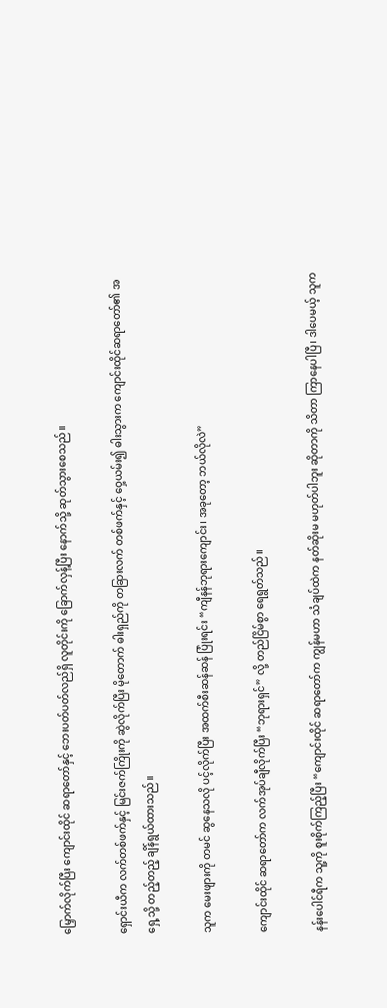မြှောက်လိုက်ပြီး ကျောင်းထိုင် ဆရာတော်နှင့် ဘေးပတ်ပတ်လည်ရှိ လူတိုင်းကို ခြောက်လှန့်ပြီး နောက်သို့ ဆုတ်သွားစေသည်။

ရှောင်းယီက လက်တစ်ဖက်နှင့် မြင်းဇက်ကြိုးကို ဆွဲလိုက်ပြီး မိုတောက် ဓါးရှည်ကို တခြားလက် တစ်ဖက်နှင့် ဝှေ့ယမ်း၍ ဓါးသွားက ကျောင်းထိုင်ဆရာတော်၏ အရှေ့သို့ တည့်တည့် ချိန်ရွယ်ထားသည်။

သူက မေးဖျားကို တမင် ဆွနေသလို ပင့်လိုက်ပြီး အထက်စီးဆန်ဆန် ပြုံးရင်း “ကျီနန်ဘုရားကျောင်း၊ အခုတော့ ဘယ်လိုလဲ”

ကျောင်းထိုင် ဆရာတော်က လက်အုပ်ချီလိုက်ပြီး “ဘုရားရှင်” လို့ တည်ငြိမ်စွာ ရေရွတ်သည်။

နန်းပေါင်ရီက သူ့ကို စူးစိုက်ကြည့်ပြီး “ကျောင်းထိုင် ဆရာတော်က ကျွန်မဟာ သံချပ်ထဲက နတ်ဆိုးမ မဟုတ်ပါဘူး ဆိုတာကို သိတာ ကြာနေပါပြီ၊ ဒါပေမယ့် သူက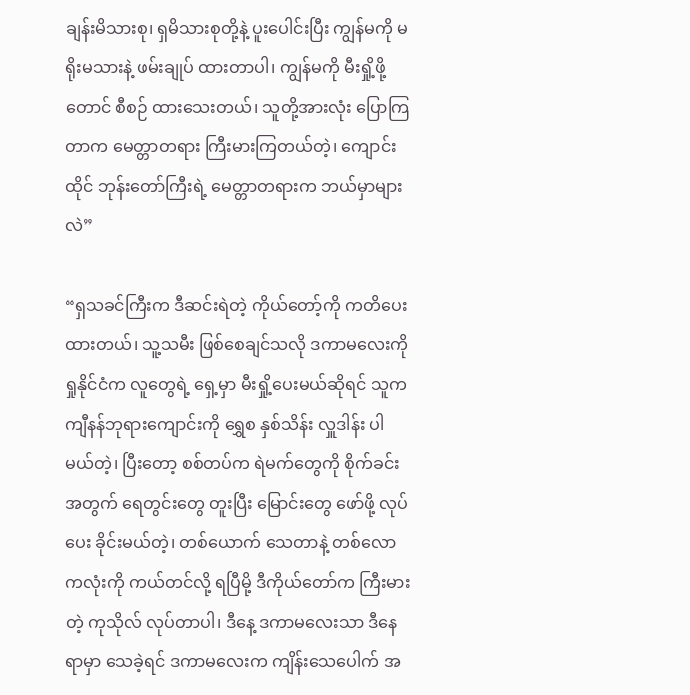ချန်းမိသားစု၊ ရှမိသားစုတို့နဲ့ ပူးပေါင်းပြီး ကျွန်မကို မရိုးမသားနဲ့ ဖမ်းချုပ် ထားတာပါ၊ ကျွန်မကို မီးရှို့ဖို့တောင် စီစဉ် ထားသေးတယ်၊ သူတို့အားလုံး ပြောကြတာက မေတ္တာတရား ကြီးမားကြတယ်တဲ့၊ ကျောင်းထိုင် ဘုန်းတော်ကြီးရဲ့ မေတ္တာတရားက ဘယ်မှာများလဲ”

“ရှသခင်ကြီးက ဒီဆင်းရဲတဲ့ ကိုယ်တော့်ကို ကတိပေးထားတယ်၊ သူ့သမီး ဖြစ်စေချင်သလို ဒကာမလေးကို ရှုနိုင်ငံက လူတွေရဲ့ ရှေ့မှာ မီးရှို့ပေးမယ်ဆိုရင် သူက ကျီနန်ဘုရားကျောင်းကို ရွှေစ နှစ်သိန်း လှူဒါန်း ပါမယ်တဲ့၊ ပြီးတော့ စစ်တပ်က ရဲမက်တွေကို စိုက်ခင်းအတွက် ရေတွင်းတွေ တူးပြီး မြောင်းတွေ ဖော်ဖို့ လုပ်ပေး ခိုင်းမယ်တဲ့၊ တစ်ယောက် သေတာနဲ့ တစ်လောကလုံးကို ကယ်တင်လို့ ရပြီမို့ ဒီကိုယ်တော်က ကြီးမားတဲ့ ကုသိုလ် လုပ်တာပါ၊ ဒီနေ့ ဒကာမလေးသာ ဒီနေရာမှာ သေခဲ့ရင် ဒကာမလေးက ကျိန်းသေပေါက် အ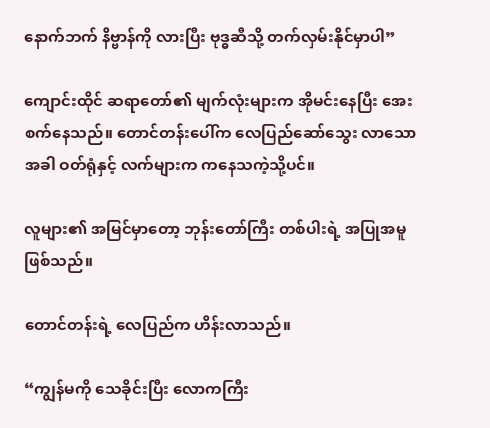နောက်ဘက် နိဗ္ဗာန်ကို လားပြီး ဗုဒ္ဓဆီသို့ တက်လှမ်းနိုင်မှာပါ”

ကျောင်းထိုင် ဆရာတော်၏ မျက်လုံးများက အိုမင်းနေပြီး အေးစက်နေသည်။ တောင်တန်းပေါ်က လေပြည်ဆော်သွေး လာသောအခါ ဝတ်ရုံနှင့် လက်များက ကနေသကဲ့သို့ပင်။

လူများ၏ အမြင်မှာတော့ ဘုန်းတော်ကြီး တစ်ပါးရဲ့ အပြုအမူဖြစ်သည်။

တောင်တန်းရဲ့ လေပြည်က ဟိန်းလာသည်။

“ကျွန်မကို သေခိုင်းပြီး လောကကြီး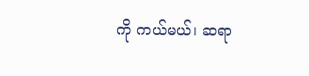ကို ကယ်မယ်၊ ဆရာ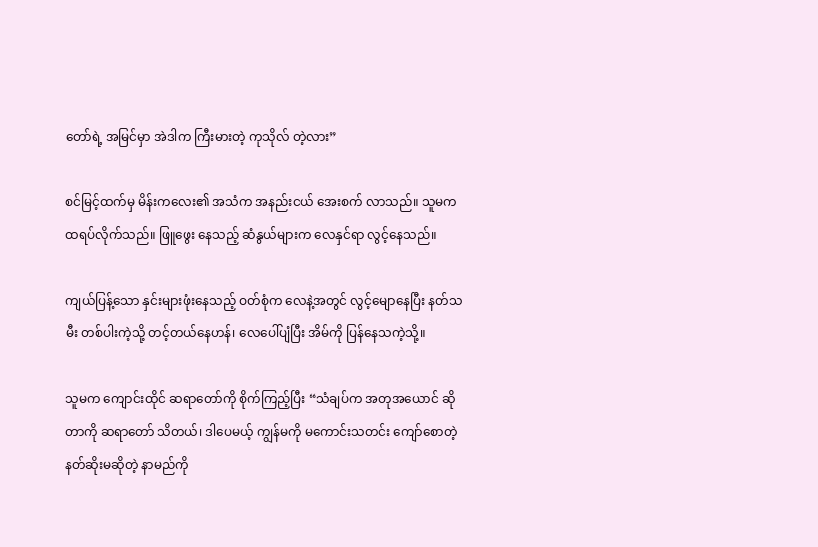တော်ရဲ့ အမြင်မှာ အဲဒါက ကြီးမားတဲ့ ကုသိုလ် တဲ့လား”

စင်မြင့်ထက်မှ မိန်းကလေး၏ အသံက အနည်းငယ် အေးစက် လာသည်။ သူမက ထရပ်လိုက်သည်။ ဖြူဖွေး နေသည့် ဆံနွယ်များက လေနှင်ရာ လွင့်နေသည်။

ကျယ်ပြန့်သော နှင်းများဖုံးနေသည့် ဝတ်စုံက လေနဲ့အတွင် လွင့်မျောနေပြီး နတ်သမီး တစ်ပါးကဲ့သို့ တင့်တယ်နေဟန်၊ လေပေါ်ပျံပြီး အိမ်ကို ပြန်နေသကဲ့သို့။

သူမက ကျောင်းထိုင် ဆရာတော်ကို စိုက်ကြည့်ပြီး “သံချပ်က အတုအယောင် ဆိုတာကို ဆရာတော် သိတယ်၊ ဒါပေမယ့် ကျွန်မကို မကောင်းသတင်း ကျော်စောတဲ့ နတ်ဆိုးမဆိုတဲ့ နာမည်ကို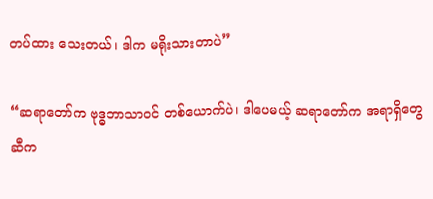တပ်ထား သေးတယ်၊ ဒါက မရိုးသားတာပဲ”

“ဆရာတော်က ဗုဒ္ဓဘာသာဝင် တစ်ယောက်ပဲ၊ ဒါပေမယ့် ဆရာတော်က အရာရှိတွေဆီက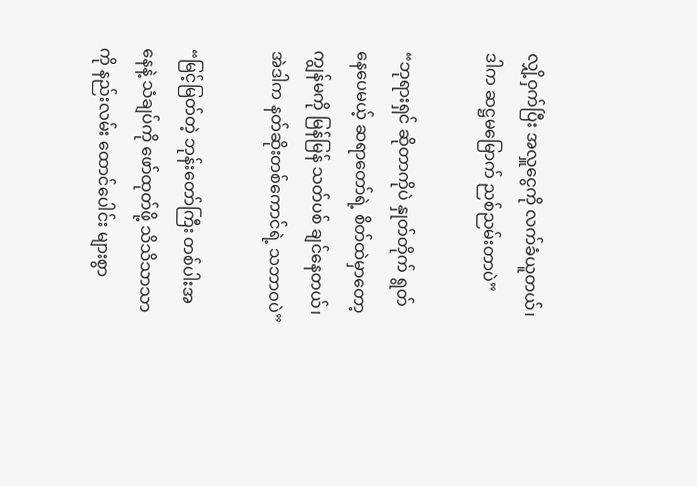လျှိ့ဝှက်ပြီး အလှူငွေကို လက်ခံယူတယ်၊ ဒါက ဆဋ္ဌမမြောက် ညစ်ညမ်းတာပဲ”

“ဘုရားရှင် ဆိုတာကိုပဲ နှုတ်တိုက် ရွတ်နေပေမယ့် ဆရာတော်ရဲ့ စိတ်ထဲမှာတော့ ကျွန်မကို မြန်မြန် သတ်ပစ် ချင်နေတယ်၊ အဲဒါက နတ်ဆိုးတစ်ကောင်ရဲ့ သဘာဝပဲ”

“မြင့်မြတ်တဲ့ ဘုန်းတော်ကြီး တစ်ပါးအနေနဲ့ သံချပ်ကို ဖော်ထုတ်ဖို့ သိသိသာသာကို နည်းလမ်း ထောင်ပေါင်း များစွာ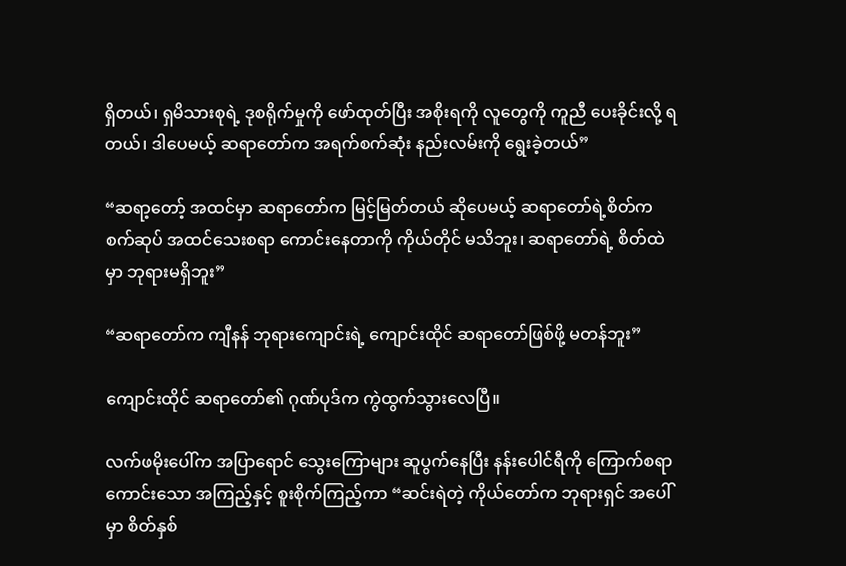ရှိတယ်၊ ရှမိသားစုရဲ့ ဒုစရိုက်မှုကို ဖော်ထုတ်ပြီး အစိုးရကို လူတွေကို ကူညီ ပေးခိုင်းလို့ ရတယ်၊ ဒါပေမယ့် ဆရာတော်က အရက်စက်ဆုံး နည်းလမ်းကို ရွေးခဲ့တယ်”

“ဆရာ့တော့် အထင်မှာ ဆရာတော်က မြင့်မြတ်တယ် ဆိုပေမယ့် ဆရာတော်ရဲ့စိတ်က စက်ဆုပ် အထင်သေးစရာ ကောင်းနေတာကို ကိုယ်တိုင် မသိဘူး၊ ဆရာတော်ရဲ့ စိတ်ထဲမှာ ဘုရားမရှိဘူး”

“ဆရာတော်က ကျီနန် ဘုရားကျောင်းရဲ့ ကျောင်းထိုင် ဆရာတော်ဖြစ်ဖို့ မတန်ဘူး”

ကျောင်းထိုင် ဆရာတော်၏ ဂုဏ်ပုဒ်က ကွဲထွက်သွားလေပြီ။

လက်ဖမိုးပေါ်က အပြာရောင် သွေးကြောများ ဆူပွက်နေပြီး နန်းပေါင်ရီကို ကြောက်စရာ ကောင်းသော အကြည့်နှင့် စူးစိုက်ကြည့်ကာ “ဆင်းရဲတဲ့ ကိုယ်တော်က ဘုရားရှင် အပေါ်မှာ စိတ်နှစ်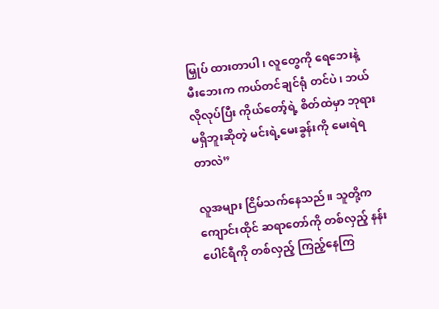မြှုပ် ထားတာပါ၊ လူတွေကို ရေဘေးနဲ့ မီးဘေးက ကယ်တင်ချင်ရုံ တင်ပဲ၊ ဘယ်လိုလုပ်ပြီး ကိုယ်တော့်ရဲ့ စိတ်ထဲမှာ ဘုရား မရှိဘူးဆိုတဲ့ မင်းရဲ့မေးခွန်းကို မေးရဲရတာလဲ”

လူအများ ငြိမ်သက်နေသည်။ သူတို့က ကျောင်းထိုင် ဆရာတော်ကို တစ်လှည့် နန်းပေါင်ရီကို တစ်လှည့် ကြည့်နေကြ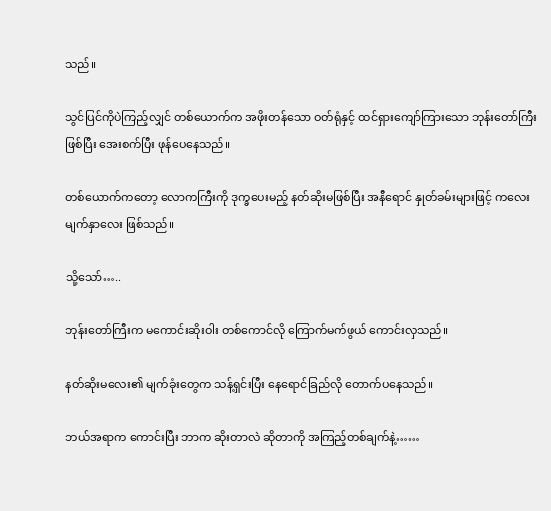သည်။

သွင်ပြင်ကိုပဲကြည့်လျှင် တစ်ယောက်က အဖိုးတန်သော ဝတ်ရုံနှင့် ထင်ရှားကျော်ကြားသော ဘုန်းတော်ကြီး ဖြစ်ပြီး အေးစက်ပြီး ဖုန်ပေနေသည်။

တစ်ယောက်ကတော့ လောကကြီးကို ဒုက္ခပေးမည့် နတ်ဆိုးမဖြစ်ပြီး အနီရောင် နှုတ်ခမ်းများဖြင့် ကလေး မျက်နှာလေး ဖြစ်သည်။

သို့သော်…..

ဘုန်းတော်ကြီးက မကောင်းဆိုးဝါး တစ်ကောင်လို ကြောက်မက်ဖွယ် ကောင်းလှသည်။

နတ်ဆိုးမလေး၏ မျက်ခုံးတွေက သန့်ရှင်းပြီး နေရောင်ခြည်လို တောက်ပနေသည်။

ဘယ်အရာက ကောင်းပြီး ဘာက ဆိုးတာလဲ ဆိုတာကို အကြည့်တစ်ချက်နဲ့……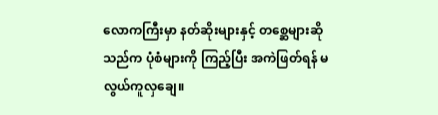လောကကြီးမှာ နတ်ဆိုးများနှင့် တစ္ဆေများဆိုသည်က ပုံစံများကို ကြည့်ပြီး အကဲဖြတ်ရန် မလွယ်ကူလှချေ။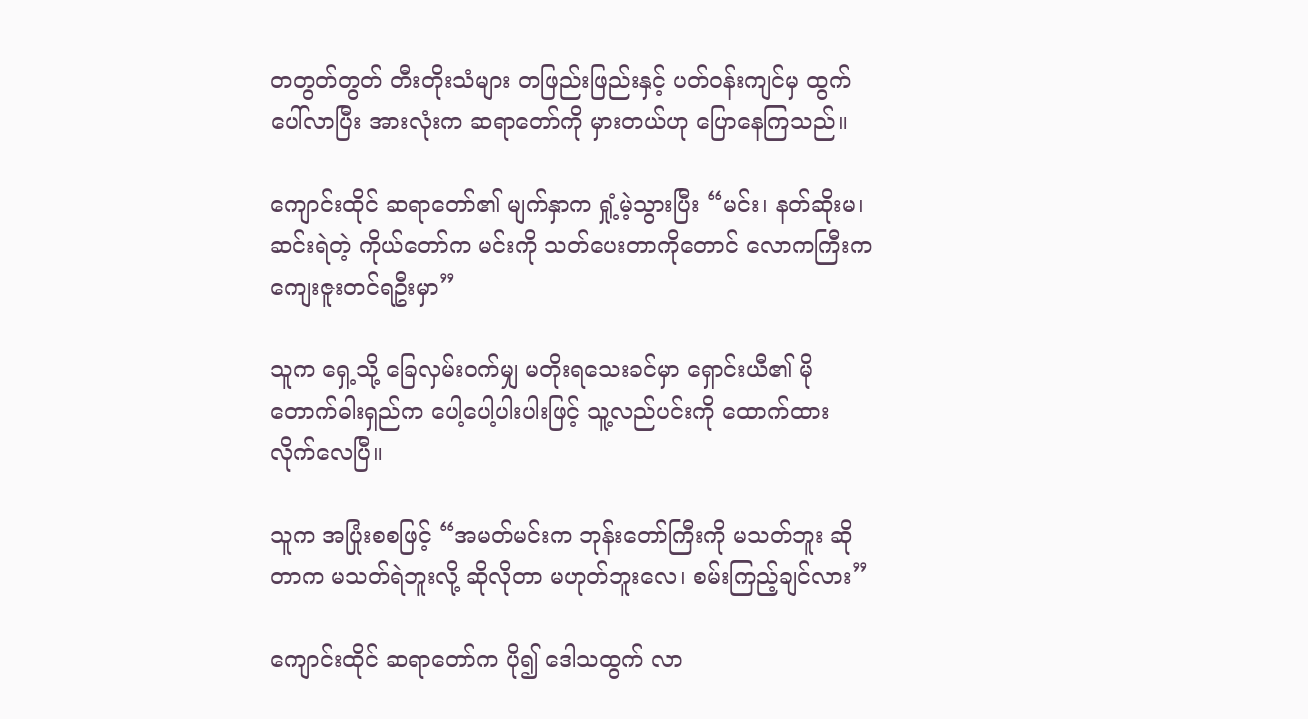တတွတ်တွတ် တီးတိုးသံများ တဖြည်းဖြည်းနှင့် ပတ်ဝန်းကျင်မှ ထွက်ပေါ်လာပြီး အားလုံးက ဆရာတော်ကို မှားတယ်ဟု ပြောနေကြသည်။

ကျောင်းထိုင် ဆရာတော်၏ မျက်နှာက ရှုံ့မဲ့သွားပြီး “မင်း၊ နတ်ဆိုးမ၊ ဆင်းရဲတဲ့ ကိုယ်တော်က မင်းကို သတ်ပေးတာကိုတောင် လောကကြီးက ကျေးဇူးတင်ရဦးမှာ”

သူက ရှေ့သို့ ခြေလှမ်းဝက်မျှ မတိုးရသေးခင်မှာ ရှောင်းယီ၏ မိုတောက်ဓါးရှည်က ပေါ့ပေါ့ပါးပါးဖြင့် သူ့လည်ပင်းကို ထောက်ထား လိုက်လေပြီ။

သူက အပြုံးစစဖြင့် “အမတ်မင်းက ဘုန်းတော်ကြီးကို မသတ်ဘူး ဆိုတာက မသတ်ရဲဘူးလို့ ဆိုလိုတာ မဟုတ်ဘူးလေ၊ စမ်းကြည့်ချင်လား”

ကျောင်းထိုင် ဆရာတော်က ပို၍ ဒေါသထွက် လာ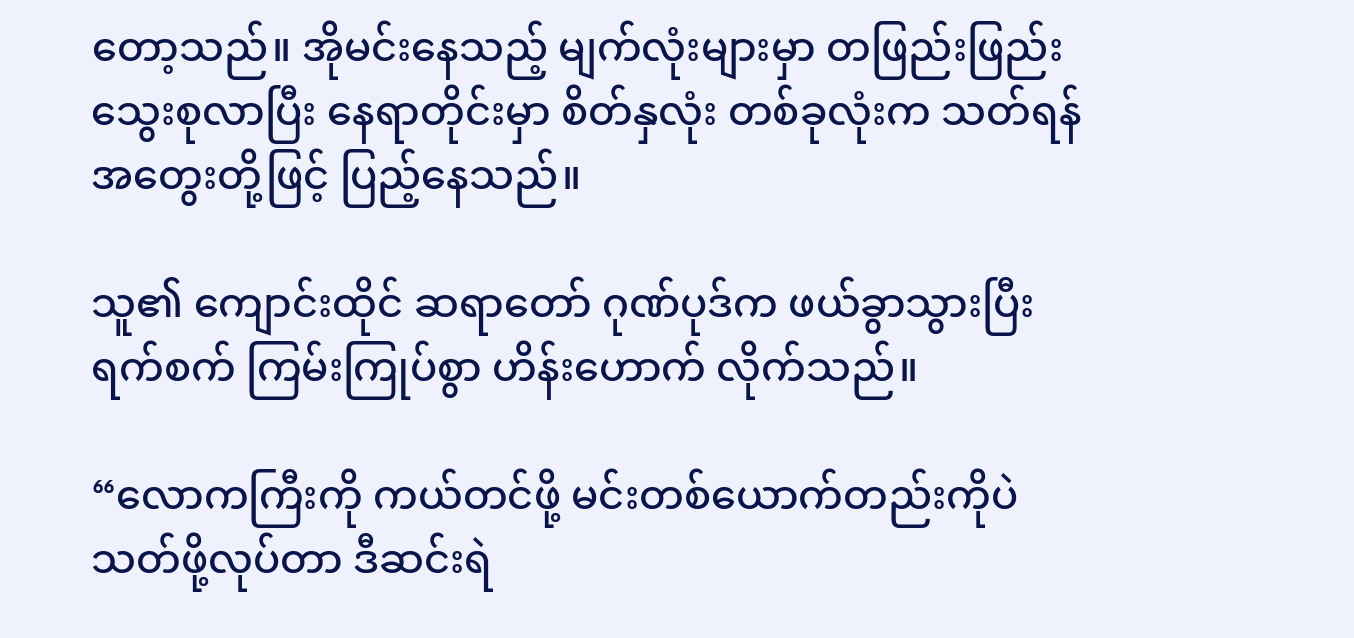တော့သည်။ အိုမင်းနေသည့် မျက်လုံးများမှာ တဖြည်းဖြည်း သွေးစုလာပြီး နေရာတိုင်းမှာ စိတ်နှလုံး တစ်ခုလုံးက သတ်ရန် အတွေးတို့ဖြင့် ပြည့်နေသည်။

သူ၏ ကျောင်းထိုင် ဆရာတော် ဂုဏ်ပုဒ်က ဖယ်ခွာသွားပြီး ရက်စက် ကြမ်းကြုပ်စွာ ဟိန်းဟောက် လိုက်သည်။

“လောကကြီးကို ကယ်တင်ဖို့ မင်းတစ်ယောက်တည်းကိုပဲ သတ်ဖို့လုပ်တာ ဒီဆင်းရဲ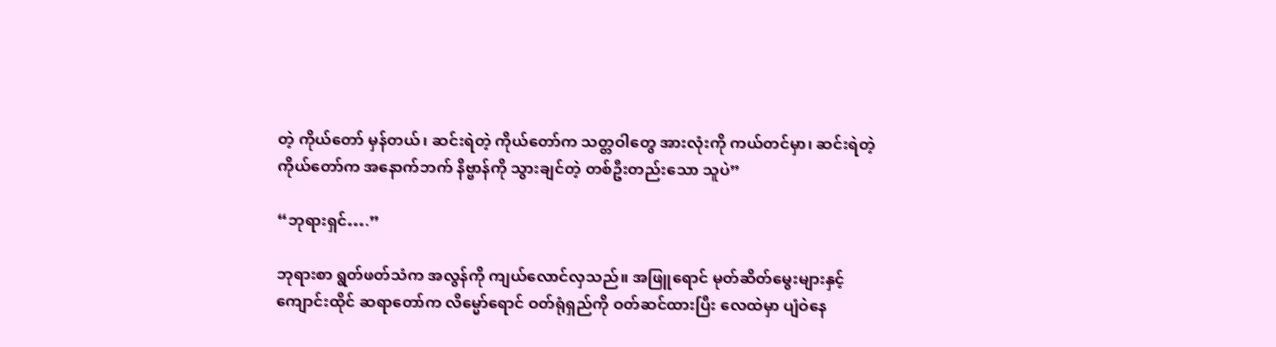တဲ့ ကိုယ်တော် မှန်တယ်၊ ဆင်းရဲတဲ့ ကိုယ်တော်က သတ္တဝါတွေ အားလုံးကို ကယ်တင်မှာ၊ ဆင်းရဲတဲ့ ကိုယ်တော်က အနောက်ဘက် နိဗ္ဗာန်ကို သွားချင်တဲ့ တစ်ဦးတည်းသော သူပဲ”

“ဘုရားရှင်….”

ဘုရားစာ ရွတ်ဖတ်သံက အလွန်ကို ကျယ်လောင်လှသည်။ အဖြူရောင် မုတ်ဆိတ်မွေးများနှင့် ကျောင်းထိုင် ဆရာတော်က လိမ္မော်ရောင် ဝတ်ရုံရှည်ကို ဝတ်ဆင်ထားပြီး လေထဲမှာ ပျံဝဲနေ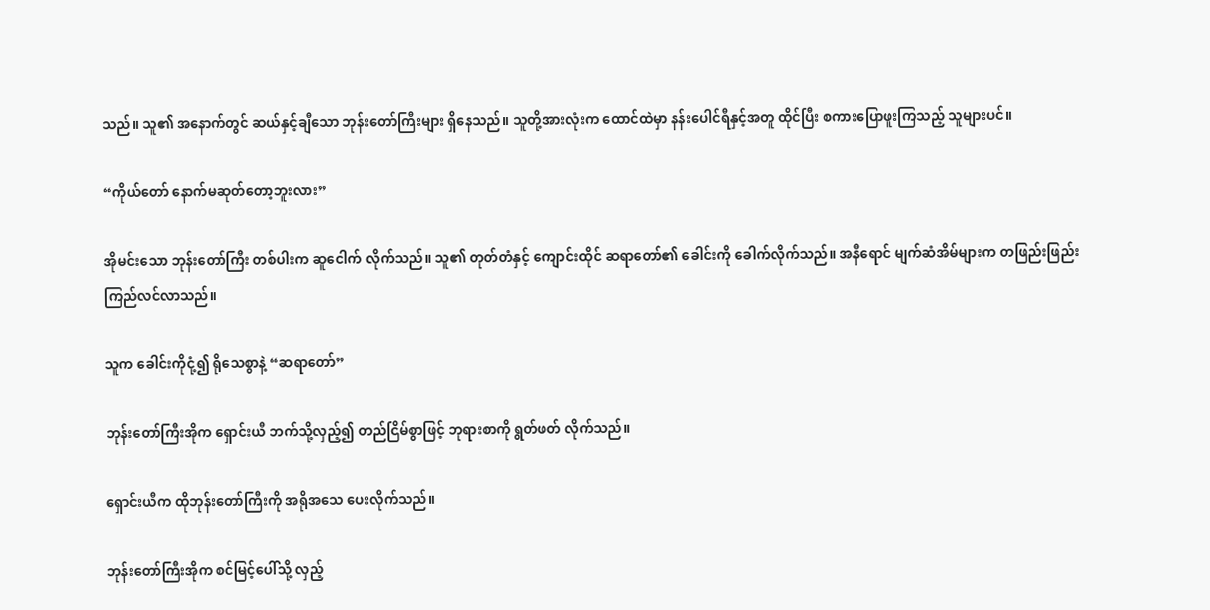သည်။ သူ၏ အနောက်တွင် ဆယ်နှင့်ချီသော ဘုန်းတော်ကြီးများ ရှိနေသည်။ သူတို့အားလုံးက ထောင်ထဲမှာ နန်းပေါင်ရီနှင့်အတူ ထိုင်ပြီး စကားပြောဖူးကြသည့် သူများပင်။

“ကိုယ်တော် နောက်မဆုတ်တော့ဘူးလား”

အိုမင်းသော ဘုန်းတော်ကြီး တစ်ပါးက ဆူငေါက် လိုက်သည်။ သူ၏ တုတ်တံနှင့် ကျောင်းထိုင် ဆရာတော်၏ ခေါင်းကို ခေါက်လိုက်သည်။ အနီရောင် မျက်ဆံအိမ်များက တဖြည်းဖြည်း ကြည်လင်လာသည်။

သူက ခေါင်းကိုငုံ့၍ ရိုသေစွာနဲ့ “ဆရာတော်”

ဘုန်းတော်ကြီးအိုက ရှောင်းယီ ဘက်သို့လှည့်၍ တည်ငြိမ်စွာဖြင့် ဘုရားစာကို ရွတ်ဖတ် လိုက်သည်။

ရှောင်းယီက ထိုဘုန်းတော်ကြီးကို အရိုအသေ ပေးလိုက်သည်။

ဘုန်းတော်ကြီးအိုက စင်မြင့်ပေါ်သို့ လှည့်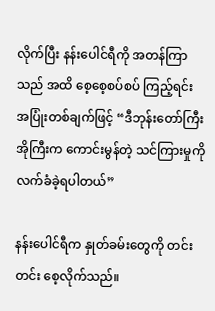လိုက်ပြီး နန်းပေါင်ရီကို အတန်ကြာသည် အထိ စေ့စေ့စပ်စပ် ကြည့်ရင်း အပြုံးတစ်ချက်ဖြင့် “ဒီဘုန်းတော်ကြီး အိုကြီးက ကောင်းမွန်တဲ့ သင်ကြားမှုကို လက်ခံခဲ့ရပါတယ်”

နန်းပေါင်ရီက နှုတ်ခမ်းတွေကို တင်းတင်း စေ့လိုက်သည်။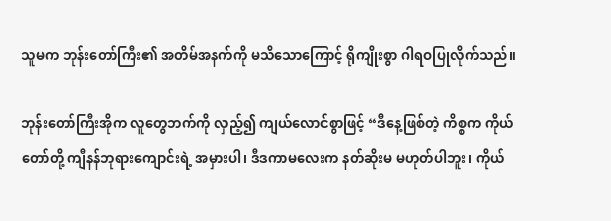သူမက ဘုန်းတော်ကြီး၏ အတိမ်အနက်ကို မသိသောကြောင့် ရိုကျိုးစွာ ဂါရဝပြုလိုက်သည်။

ဘုန်းတော်ကြီးအိုက လူတွေဘက်ကို လှည့်၍ ကျယ်လောင်စွာဖြင့် “ဒီနေ့ဖြစ်တဲ့ ကိစ္စက ကိုယ်တော်တို့ ကျီနန်ဘုရားကျောင်းရဲ့ အမှားပါ၊ ဒီဒကာမလေးက နတ်ဆိုးမ မဟုတ်ပါဘူး၊ ကိုယ်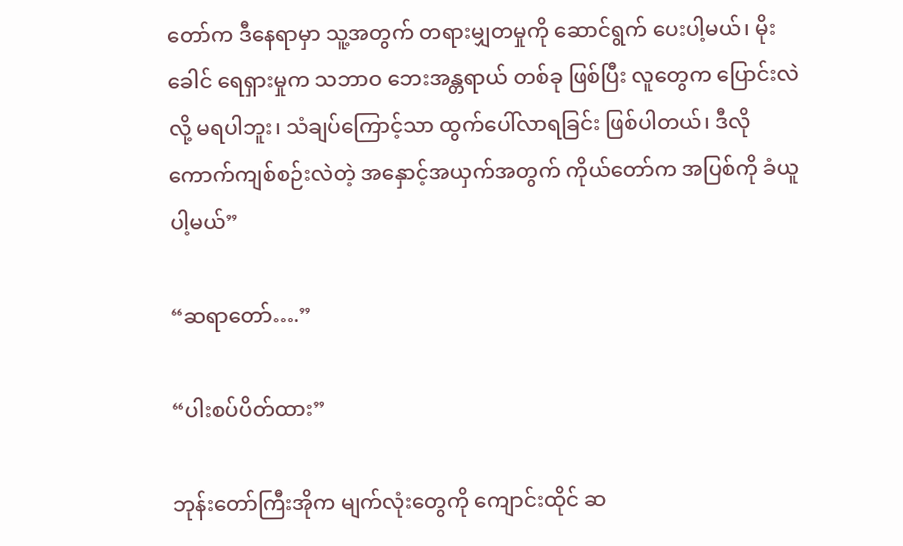တော်က ဒီနေရာမှာ သူ့အတွက် တရားမျှတမှုကို ဆောင်ရွက် ပေးပါ့မယ်၊ မိုးခေါင် ရေရှားမှုက သဘာဝ ဘေးအန္တရာယ် တစ်ခု ဖြစ်ပြီး လူတွေက ပြောင်းလဲလို့ မရပါဘူး၊ သံချပ်ကြောင့်သာ ထွက်ပေါ်လာရခြင်း ဖြစ်ပါတယ်၊ ဒီလို ကောက်ကျစ်စဉ်းလဲတဲ့ အနှောင့်အယှက်အတွက် ကိုယ်တော်က အပြစ်ကို ခံယူပါ့မယ်”

“ဆရာတော်….”

“ပါးစပ်ပိတ်ထား”

ဘုန်းတော်ကြီးအိုက မျက်လုံးတွေကို ကျောင်းထိုင် ဆ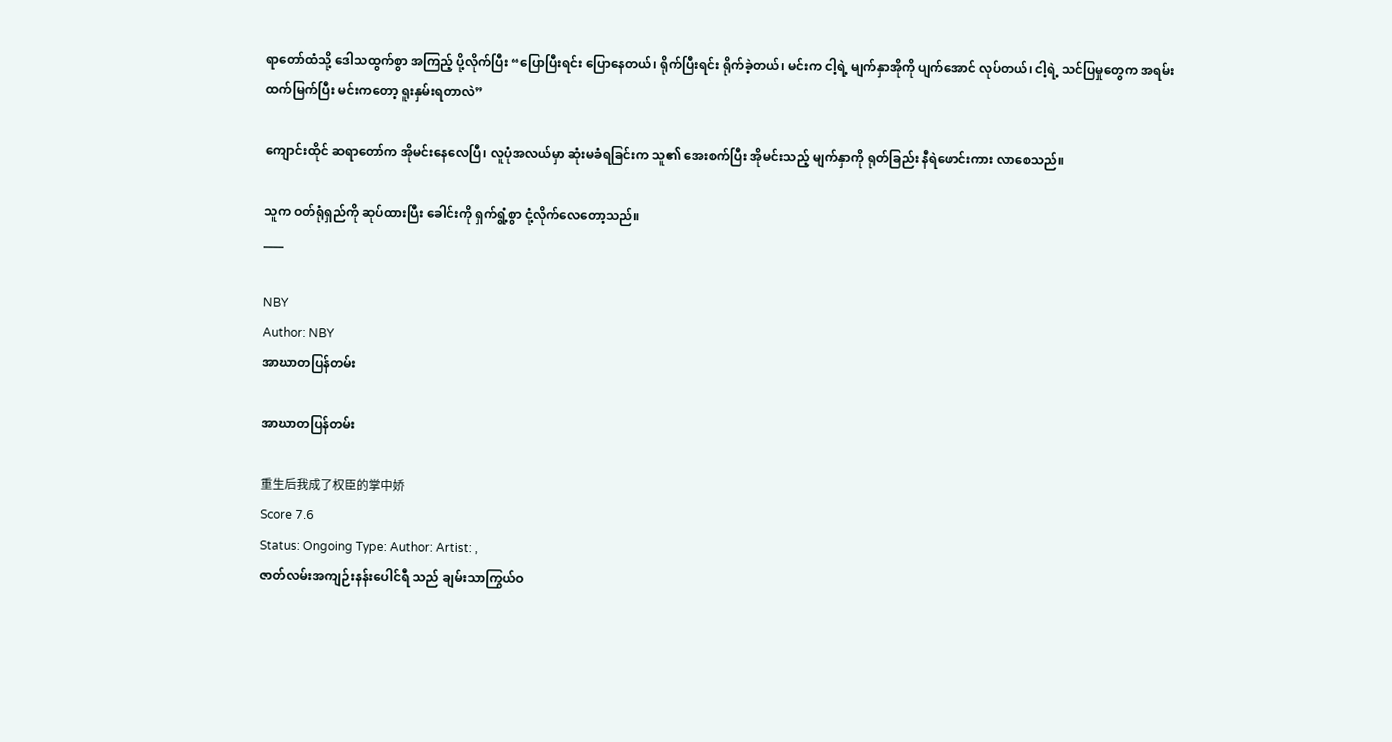ရာတော်ထံသို့ ဒေါသထွက်စွာ အကြည့် ပို့လိုက်ပြီး “ပြောပြီးရင်း ပြောနေတယ်၊ ရိုက်ပြီးရင်း ရိုက်ခဲ့တယ်၊ မင်းက ငါ့ရဲ့ မျက်နှာအိုကို ပျက်အောင် လုပ်တယ်၊ ငါ့ရဲ့ သင်ပြမှုတွေက အရမ်း ထက်မြက်ပြီး မင်းကတော့ ရူးနှမ်းရတာလဲ”

ကျောင်းထိုင် ဆရာတော်က အိုမင်းနေလေပြီ၊ လူပုံအလယ်မှာ ဆုံးမခံရခြင်းက သူ၏ အေးစက်ပြီး အိုမင်းသည့် မျက်နှာကို ရုတ်ခြည်း နီရဲဖောင်းကား လာစေသည်။

သူက ဝတ်ရုံရှည်ကို ဆုပ်ထားပြီး ခေါင်းကို ရှက်ရွံ့စွာ ငုံ့လိုက်လေတော့သည်။
____

NBY
Author: NBY
အာဃာတပြန်တမ်း

အာဃာတပြန်တမ်း

重生后我成了权臣的掌中娇
Score 7.6
Status: Ongoing Type: Author: Artist: ,
ဇာတ်လမ်းအကျဉ်းနန်းပေါင်ရီ သည် ချမ်းသာကြွယ်ဝ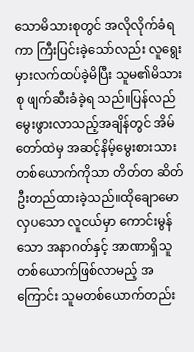သောမိသားစုတွင် အလိုလိုက်ခံရကာ ကြီးပြင်းခဲ့သော်လည်း လူရွေး မှားလက်ထပ်ခဲ့မိပြီး သူမ၏မိသားစု ဖျက်ဆီးခံခဲ့ရ သည်။ပြန်လည်မွေးဖွားလာသည့်အချိန်တွင် အိမ်တော်ထဲမှ အဆင့်နိမ့်မွေးစားသားတစ်ယောက်ကိုသာ တိတ်တ ဆိတ်ဦးတည်ထားခဲ့သည်။ထိုချောမောလှပသော လူငယ်မှာ ကောင်းမွန်သော အနာဂတ်နှင့် အာဏာရှိသူတစ်ယောက်ဖြစ်လာမည့် အကြောင်း သူမတစ်ယောက်တည်း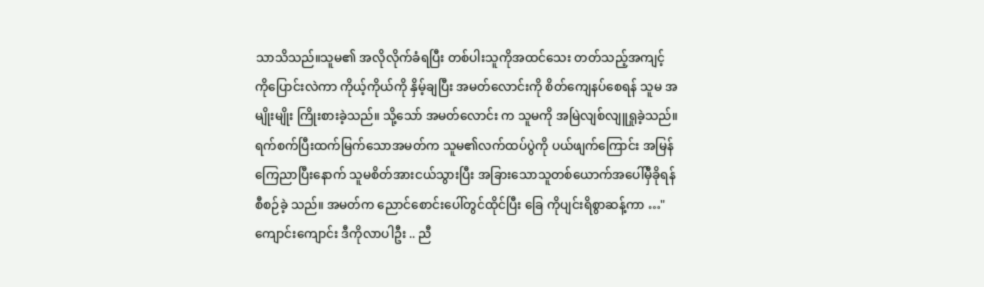သာသိသည်။သူမ၏ အလိုလိုက်ခံရပြီး တစ်ပါးသူကိုအထင်သေး တတ်သည့်အကျင့်ကိုပြောင်းလဲကာ ကိုယ့်ကိုယ်ကို နှိမ့်ချပြီး အမတ်လောင်းကို စိတ်ကျေနပ်စေရန် သူမ အမျိုးမျိုး ကြိုးစားခဲ့သည်။ သို့သော် အမတ်လောင်း က သူမကို အမြဲလျစ်လျူရှုခဲ့သည်။ရက်စက်ပြီးထက်မြက်သောအမတ်က သူမ၏လက်ထပ်ပွဲကို ပယ်ဖျက်ကြောင်း အမြန် ကြေညာပြီးနောက် သူမစိတ်အားငယ်သွားပြီး အခြားသောသူတစ်ယောက်အပေါ်မှီခိုရန် စီစဉ်ခဲ့ သည်။ အမတ်က ညောင်စောင်းပေါ်တွင်ထိုင်ပြီး ခြေ ကိုပျင်းရိစွာဆန့်ကာ …"ကျောင်းကျောင်း ဒီကိုလာပါဦး .. ညီ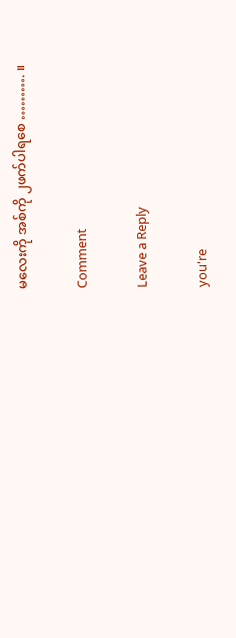မလေးကို အစ်ကို ၂ဖက်ပါရစေ ………. ။

Comment

Leave a Reply

you're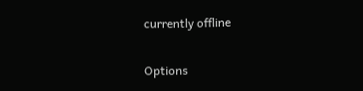currently offline

Options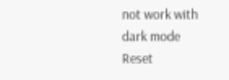not work with dark mode
Reset